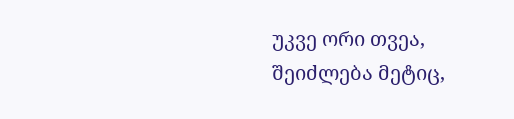უკვე ორი თვეა, შეიძლება მეტიც,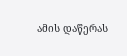ამის დაწერას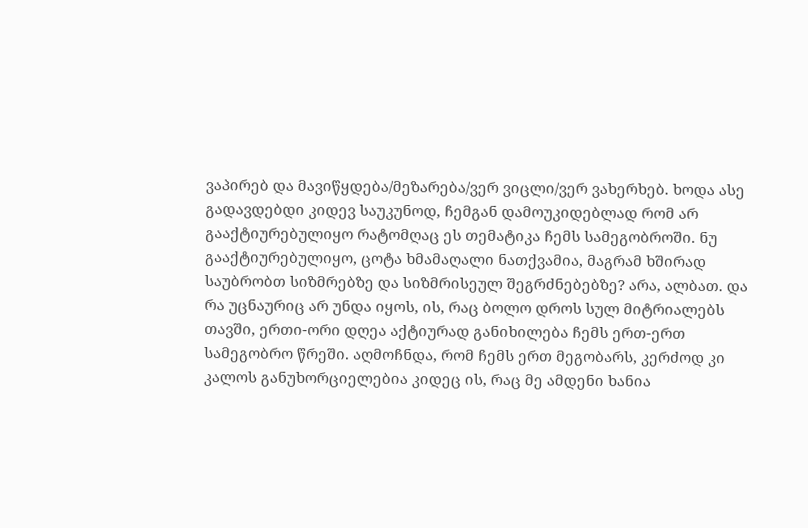ვაპირებ და მავიწყდება/მეზარება/ვერ ვიცლი/ვერ ვახერხებ. ხოდა ასე გადავდებდი კიდევ საუკუნოდ, ჩემგან დამოუკიდებლად რომ არ გააქტიურებულიყო რატომღაც ეს თემატიკა ჩემს სამეგობროში. ნუ გააქტიურებულიყო, ცოტა ხმამაღალი ნათქვამია, მაგრამ ხშირად საუბრობთ სიზმრებზე და სიზმრისეულ შეგრძნებებზე? არა, ალბათ. და რა უცნაურიც არ უნდა იყოს, ის, რაც ბოლო დროს სულ მიტრიალებს თავში, ერთი-ორი დღეა აქტიურად განიხილება ჩემს ერთ-ერთ სამეგობრო წრეში. აღმოჩნდა, რომ ჩემს ერთ მეგობარს, კერძოდ კი კალოს განუხორციელებია კიდეც ის, რაც მე ამდენი ხანია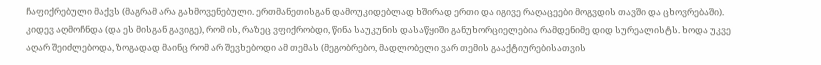ჩაფიქრებული მაქვს (მაგრამ არა გახმოვენებული. ერთმანეთისგან დამოუკიდებლად ხშირად ერთი და იგივე რაღაცეები მოგვდის თავში და ცხოვრებაში). კიდევ აღმოჩნდა (და ეს მისგან გავიგე), რომ ის, რაზეც ვფიქრობდი, წინა საუკუნის დასაწყიში განუხორციელებია რამდენიმე დიდ სურეალისტს. ხოდა უკვე აღარ შეიძლებოდა, ზოგადად მაინც რომ არ შევხებოდი ამ თემას (მეგობრებო, მადლობელი ვარ თემის გააქტიურებისათვის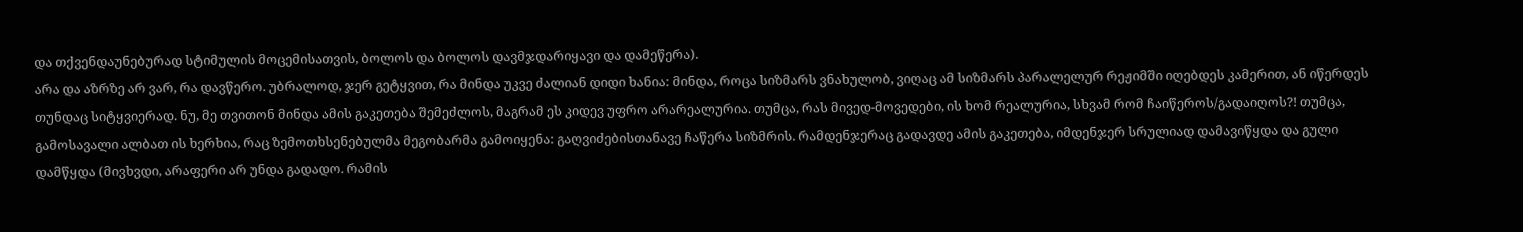და თქვენდაუნებურად სტიმულის მოცემისათვის, ბოლოს და ბოლოს დავმჯდარიყავი და დამეწერა).
არა და აზრზე არ ვარ, რა დავწერო. უბრალოდ, ჯერ გეტყვით, რა მინდა უკვე ძალიან დიდი ხანია: მინდა, როცა სიზმარს ვნახულობ, ვიღაც ამ სიზმარს პარალელურ რეჟიმში იღებდეს კამერით, ან იწერდეს თუნდაც სიტყვიერად. ნუ, მე თვითონ მინდა ამის გაკეთება შემეძლოს, მაგრამ ეს კიდევ უფრო არარეალურია. თუმცა, რას მივედ-მოვედები, ის ხომ რეალურია, სხვამ რომ ჩაიწეროს/გადაიღოს?! თუმცა, გამოსავალი ალბათ ის ხერხია, რაც ზემოთხსენებულმა მეგობარმა გამოიყენა: გაღვიძებისთანავე ჩაწერა სიზმრის. რამდენჯერაც გადავდე ამის გაკეთება, იმდენჯერ სრულიად დამავიწყდა და გული დამწყდა (მივხვდი, არაფერი არ უნდა გადადო. რამის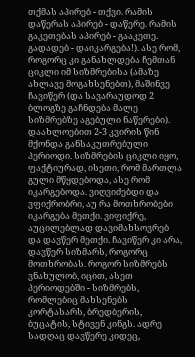თქმას აპირებ - თქვი. რამის დაწერას აპირებ - დაწერე. რამის გაკეთებას აპირებ - გააკეთე. გადადებ - დაიკარგება!). ასე რომ, როგორც კი განახლდება ჩემთან ციკლი იმ სიზმრებისა (ამაზე ახლავე მოგახსენებთ), მაშინვე ჩავიწერ (და სავარაუდოდ 2 ბლოგზე გაჩნდება მალე სიზმრებზე აგებული ნაწერები).
დაახლოებით 2-3 კვირის წინ მქონდა განსაკუთრებული პერიოდი. სიზმრების ციკლი იყო, ფაქტიურად, ისეთი, რომ მართლა გული მწყდებოდა, ასე რომ იკარგებოდა. ვიღვიძებდი და ვფიქრობრი, აუ რა მოთხრობები იკარგება მეთქი. ვიფიქრე, აუცილებლად დავიმახსოვრებ და დავწერ მეთქი. ჩავიწერ კი არა, დავწერ სიზმარს, როგორც მოთხრობას. როგორ სიზმრებს ვნახულობ, იცით, ასეთ პერიოდებში - სიზმრებს, რომლებიც მახსენებს კორტასარს, ბრედბერის, ბუცატის, სტივენ კინგს. ადრე სადღაც დავწერე კიდეც,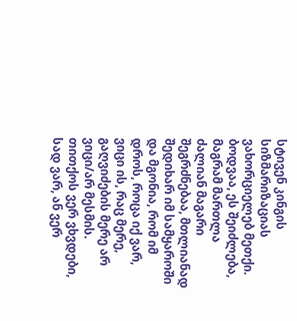სტივენ კინგის სიზმარიზაციას ვახორციელებ მეთქი. ბოდვაა, ეს შეიძლება, მაგრამ მართლა ძალიან მაგარი შეგრძნებაა, მთლიანად შედიხარ იმ სამყაროში და მგონია, რომ იმ დროს, როცა იქ ვარ, ვიცი ის, რაც მერე, გაღვიძების მერე არ ვიცი/არ მესმის.
თითქოს ვერ ვხვდები, სად ვარ, ან ვერ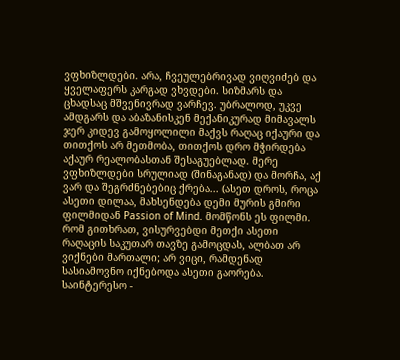ვფხიზლდები. არა, ჩვეულებრივად ვიღვიძებ და ყველაფერს კარგად ვხვდები. სიზმარს და ცხადსაც მშვენივრად ვარჩევ. უბრალოდ, უკვე ამდგარს და აბაზანისკენ მექანიკურად მიმავალს ჯერ კიდევ გამოყოლილი მაქვს რაღაც იქაური და თითქოს არ მეთმობა, თითქოს დრო მჭირდება აქაურ რეალობასთან შესაგუებლად. მერე ვფხიზლდები სრულიად (შინაგანად) და მორჩა, აქ ვარ და შეგრძნებებიც ქრება... (ასეთ დროს, როცა ასეთი დილაა, მახსენდება დემი მურის გმირი ფილმიდან Passion of Mind. მომწონს ეს ფილმი. რომ გითხრათ, ვისურვებდი მეთქი ასეთი რაღაცის საკუთარ თავზე გამოცდას, ალბათ არ ვიქნები მართალი; არ ვიცი, რამდენად სასიამოვნო იქნებოდა ასეთი გაორება. საინტერესო -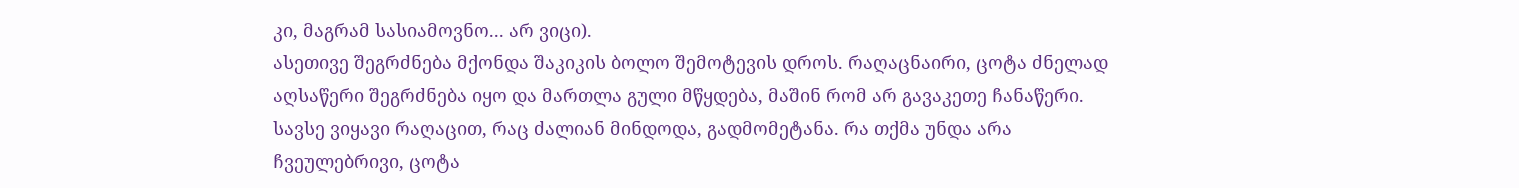კი, მაგრამ სასიამოვნო... არ ვიცი).
ასეთივე შეგრძნება მქონდა შაკიკის ბოლო შემოტევის დროს. რაღაცნაირი, ცოტა ძნელად აღსაწერი შეგრძნება იყო და მართლა გული მწყდება, მაშინ რომ არ გავაკეთე ჩანაწერი. სავსე ვიყავი რაღაცით, რაც ძალიან მინდოდა, გადმომეტანა. რა თქმა უნდა არა ჩვეულებრივი, ცოტა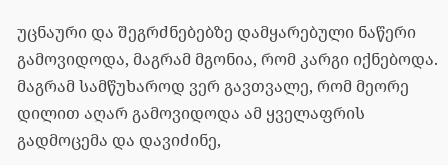უცნაური და შეგრძნებებზე დამყარებული ნაწერი გამოვიდოდა, მაგრამ მგონია, რომ კარგი იქნებოდა. მაგრამ სამწუხაროდ ვერ გავთვალე, რომ მეორე დილით აღარ გამოვიდოდა ამ ყველაფრის გადმოცემა და დავიძინე,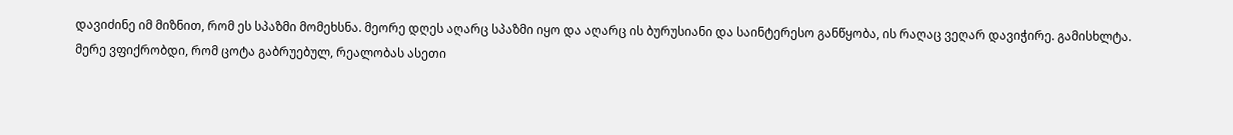დავიძინე იმ მიზნით, რომ ეს სპაზმი მომეხსნა. მეორე დღეს აღარც სპაზმი იყო და აღარც ის ბურუსიანი და საინტერესო განწყობა, ის რაღაც ვეღარ დავიჭირე. გამისხლტა.
მერე ვფიქრობდი, რომ ცოტა გაბრუებულ, რეალობას ასეთი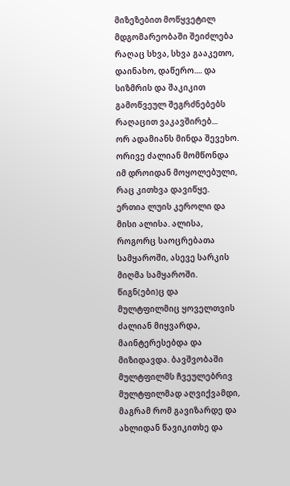მიზეზებით მოწყვეტილ მდგომარეობაში შეიძლება რაღაც სხვა, სხვა გააკეთო, დაინახო, დაწერო.... და სიზმრის და შაკიკით გამოწვეულ შეგრძნებებს რაღაცით ვაკავშირებ...
ორ ადამიანს მინდა შევეხო. ორივე ძალიან მომწონდა იმ დროიდან მოყოლებული, რაც კითხვა დავიწყე.
ერთია ლუის კეროლი და მისი ალისა. ალისა, როგორც საოცრებათა სამყაროში, ასევე სარკის მიღმა სამყაროში. წიგნ(ები)ც და მულტფილმიც ყოველთვის ძალიან მიყვარდა, მაინტერესებდა და მიზიდავდა. ბავშვობაში მულტფილმს ჩვეულებრივ მულტფილმად აღვიქვამდი, მაგრამ რომ გავიზარდე და ახლიდან წავიკითხე და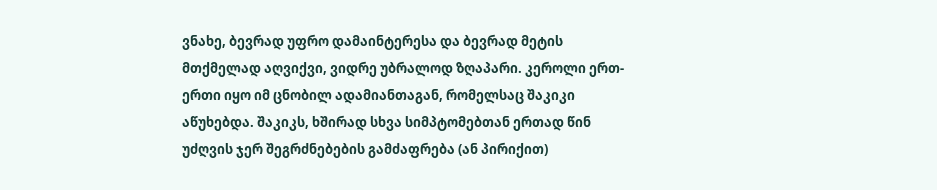ვნახე, ბევრად უფრო დამაინტერესა და ბევრად მეტის მთქმელად აღვიქვი, ვიდრე უბრალოდ ზღაპარი. კეროლი ერთ-ერთი იყო იმ ცნობილ ადამიანთაგან, რომელსაც შაკიკი აწუხებდა. შაკიკს, ხშირად სხვა სიმპტომებთან ერთად წინ უძღვის ჯერ შეგრძნებების გამძაფრება (ან პირიქით)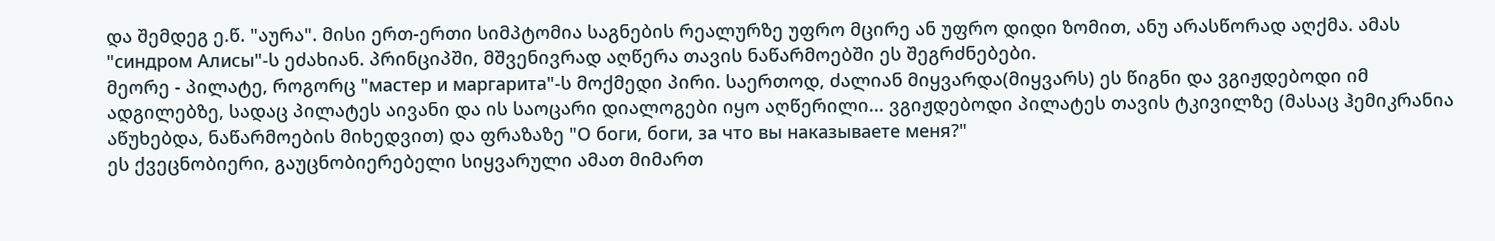და შემდეგ ე.წ. "აურა". მისი ერთ-ერთი სიმპტომია საგნების რეალურზე უფრო მცირე ან უფრო დიდი ზომით, ანუ არასწორად აღქმა. ამას "синдром Алисы"-ს ეძახიან. პრინციპში, მშვენივრად აღწერა თავის ნაწარმოებში ეს შეგრძნებები.
მეორე - პილატე, როგორც "мастер и маргарита"-ს მოქმედი პირი. საერთოდ, ძალიან მიყვარდა(მიყვარს) ეს წიგნი და ვგიჟდებოდი იმ ადგილებზე, სადაც პილატეს აივანი და ის საოცარი დიალოგები იყო აღწერილი... ვგიჟდებოდი პილატეს თავის ტკივილზე (მასაც ჰემიკრანია აწუხებდა, ნაწარმოების მიხედვით) და ფრაზაზე "О боги, боги, за что вы наказываете меня?"
ეს ქვეცნობიერი, გაუცნობიერებელი სიყვარული ამათ მიმართ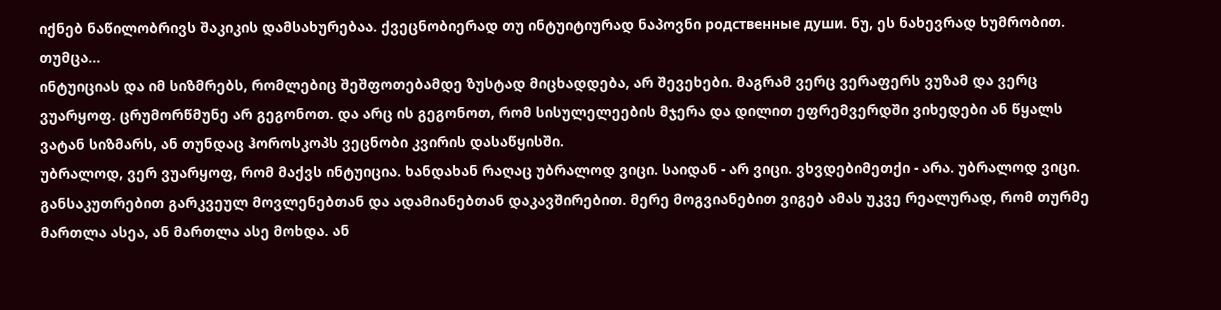იქნებ ნაწილობრივს შაკიკის დამსახურებაა. ქვეცნობიერად თუ ინტუიტიურად ნაპოვნი родственные души. ნუ, ეს ნახევრად ხუმრობით. თუმცა...
ინტუიციას და იმ სიზმრებს, რომლებიც შეშფოთებამდე ზუსტად მიცხადდება, არ შევეხები. მაგრამ ვერც ვერაფერს ვუზამ და ვერც ვუარყოფ. ცრუმორწმუნე არ გეგონოთ. და არც ის გეგონოთ, რომ სისულელეების მჯერა და დილით ეფრემვერდში ვიხედები ან წყალს ვატან სიზმარს, ან თუნდაც ჰოროსკოპს ვეცნობი კვირის დასაწყისში.
უბრალოდ, ვერ ვუარყოფ, რომ მაქვს ინტუიცია. ხანდახან რაღაც უბრალოდ ვიცი. საიდან - არ ვიცი. ვხვდებიმეთქი - არა. უბრალოდ ვიცი. განსაკუთრებით გარკვეულ მოვლენებთან და ადამიანებთან დაკავშირებით. მერე მოგვიანებით ვიგებ ამას უკვე რეალურად, რომ თურმე მართლა ასეა, ან მართლა ასე მოხდა. ან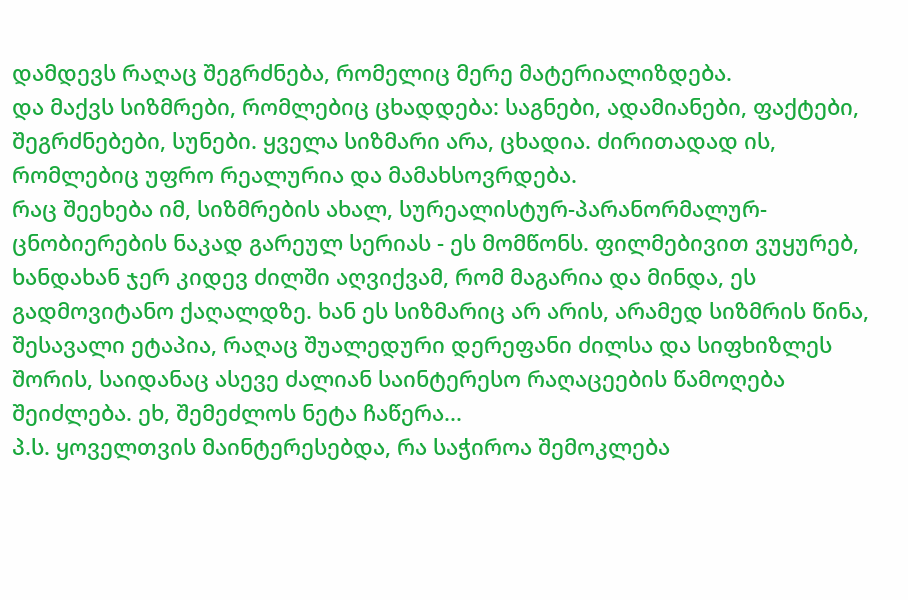დამდევს რაღაც შეგრძნება, რომელიც მერე მატერიალიზდება.
და მაქვს სიზმრები, რომლებიც ცხადდება: საგნები, ადამიანები, ფაქტები, შეგრძნებები, სუნები. ყველა სიზმარი არა, ცხადია. ძირითადად ის, რომლებიც უფრო რეალურია და მამახსოვრდება.
რაც შეეხება იმ, სიზმრების ახალ, სურეალისტურ-პარანორმალურ-ცნობიერების ნაკად გარეულ სერიას - ეს მომწონს. ფილმებივით ვუყურებ, ხანდახან ჯერ კიდევ ძილში აღვიქვამ, რომ მაგარია და მინდა, ეს გადმოვიტანო ქაღალდზე. ხან ეს სიზმარიც არ არის, არამედ სიზმრის წინა, შესავალი ეტაპია, რაღაც შუალედური დერეფანი ძილსა და სიფხიზლეს შორის, საიდანაც ასევე ძალიან საინტერესო რაღაცეების წამოღება შეიძლება. ეხ, შემეძლოს ნეტა ჩაწერა...
პ.ს. ყოველთვის მაინტერესებდა, რა საჭიროა შემოკლება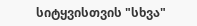სიტყვისთვის "სხვა"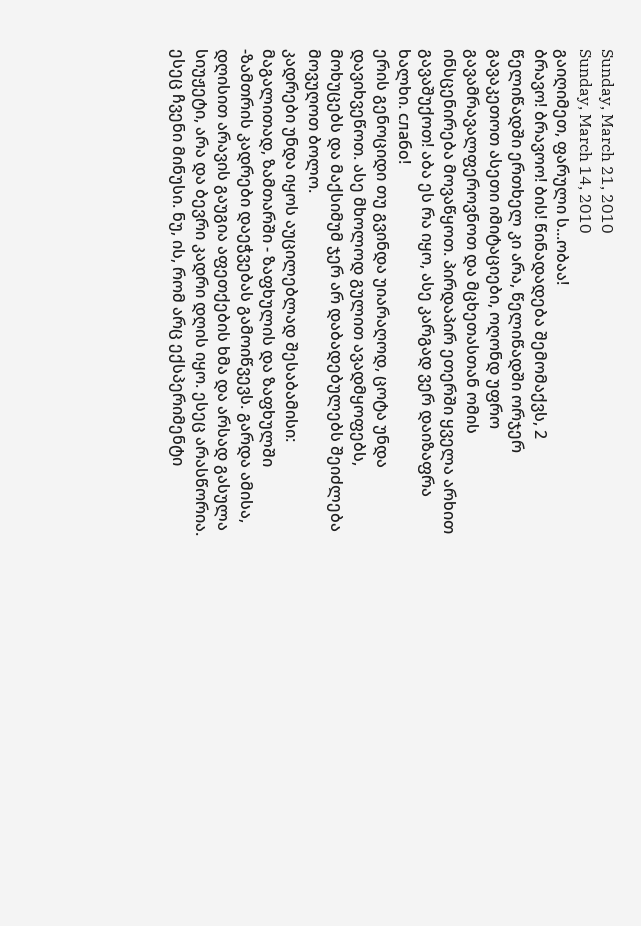Sunday, March 21, 2010
Sunday, March 14, 2010
გაიღიმეთ, ფარული ს...ობაა!
ბრავო! ბრავოო! ბის! წინადადება შემომაქვს, 2 წელიწადში ერთხელ კი არა, წელიწადში ორჯერ გავაკეთოთ ასეთი იმიტაციები, ოღონდ უფრო გავამრავალფეროვნოთ და მცხეთასთან ომის ინსცენირება მოვაწყოთ. პირდაპირ ეთერში ყველა არხით გავაშუქოთ! აბა ეს რა იყო, ასე კარგად ვერ დაიზაფრა ხალხი. слабо!
ერის გენოციდი თუ გვინდა უიარაღოდ, ცოტა უნდა დავიხვეწოთ. ასე მხოლოდ გულით ავადმყოფებს, მოხუცებს და მაქსიმუმ ჯერ არ დაბადებულებს შეიძლება მოვუღოთ ბოლო.
კადრები უნდა იყოს აუცილებლად შესაბამისი: მაგალითად, ზამთარში - ზაფხულის და ზაფხულში -ზამთრის კადრები დაეჭვებას გამოიწვევს. გარდა ამისა, დღისით არავის გაუგია აფეთქების ხმა და არსად გასულა სიუჟეტი, არა და ბევრი კადრი დღის იყო. ესეც არასწორია. ესეც ჩვენი მინუსი. ნუ, ის, რომ არც ექსპერიმენტი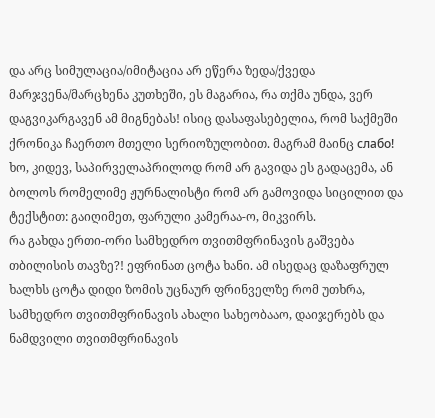და არც სიმულაცია/იმიტაცია არ ეწერა ზედა/ქვედა მარჯვენა/მარცხენა კუთხეში, ეს მაგარია, რა თქმა უნდა, ვერ დაგვიკარგავენ ამ მიგნებას! ისიც დასაფასებელია, რომ საქმეში ქრონიკა ჩაერთო მთელი სერიოზულობით. მაგრამ მაინც слабо!
ხო, კიდევ, საპირველაპრილოდ რომ არ გავიდა ეს გადაცემა, ან ბოლოს რომელიმე ჟურნალისტი რომ არ გამოვიდა სიცილით და ტექსტით: გაიღიმეთ, ფარული კამერაა-ო, მიკვირს.
რა გახდა ერთი-ორი სამხედრო თვითმფრინავის გაშვება თბილისის თავზე?! ეფრინათ ცოტა ხანი. ამ ისედაც დაზაფრულ ხალხს ცოტა დიდი ზომის უცნაურ ფრინველზე რომ უთხრა, სამხედრო თვითმფრინავის ახალი სახეობააო, დაიჯერებს და ნამდვილი თვითმფრინავის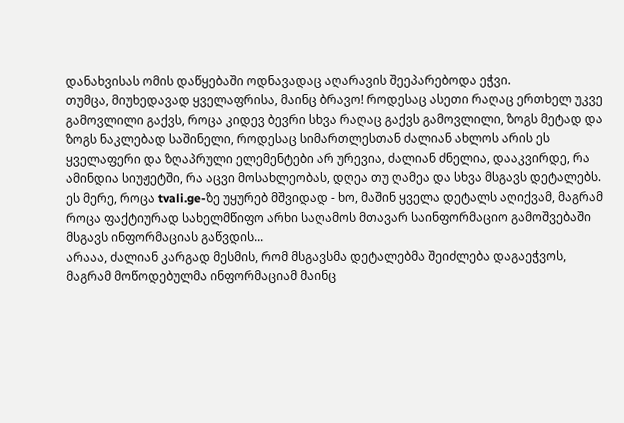დანახვისას ომის დაწყებაში ოდნავადაც აღარავის შეეპარებოდა ეჭვი.
თუმცა, მიუხედავად ყველაფრისა, მაინც ბრავო! როდესაც ასეთი რაღაც ერთხელ უკვე გამოვლილი გაქვს, როცა კიდევ ბევრი სხვა რაღაც გაქვს გამოვლილი, ზოგს მეტად და ზოგს ნაკლებად საშინელი, როდესაც სიმართლესთან ძალიან ახლოს არის ეს ყველაფერი და ზღაპრული ელემენტები არ ურევია, ძალიან ძნელია, დააკვირდე, რა ამინდია სიუჟეტში, რა აცვი მოსახლეობას, დღეა თუ ღამეა და სხვა მსგავს დეტალებს.
ეს მერე, როცა tvali.ge-ზე უყურებ მშვიდად - ხო, მაშინ ყველა დეტალს აღიქვამ, მაგრამ როცა ფაქტიურად სახელმწიფო არხი საღამოს მთავარ საინფორმაციო გამოშვებაში მსგავს ინფორმაციას გაწვდის...
არააა, ძალიან კარგად მესმის, რომ მსგავსმა დეტალებმა შეიძლება დაგაეჭვოს, მაგრამ მოწოდებულმა ინფორმაციამ მაინც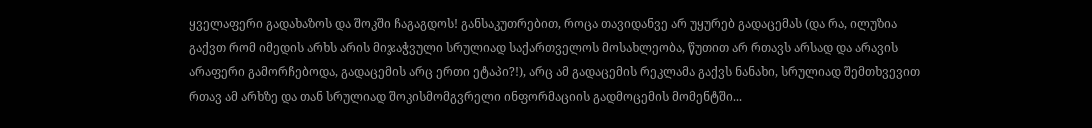ყველაფერი გადახაზოს და შოკში ჩაგაგდოს! განსაკუთრებით, როცა თავიდანვე არ უყურებ გადაცემას (და რა, ილუზია გაქვთ რომ იმედის არხს არის მიჯაჭვული სრულიად საქართველოს მოსახლეობა, წუთით არ რთავს არსად და არავის არაფერი გამორჩებოდა, გადაცემის არც ერთი ეტაპი?!), არც ამ გადაცემის რეკლამა გაქვს ნანახი, სრულიად შემთხვევით რთავ ამ არხზე და თან სრულიად შოკისმომგვრელი ინფორმაციის გადმოცემის მომენტში...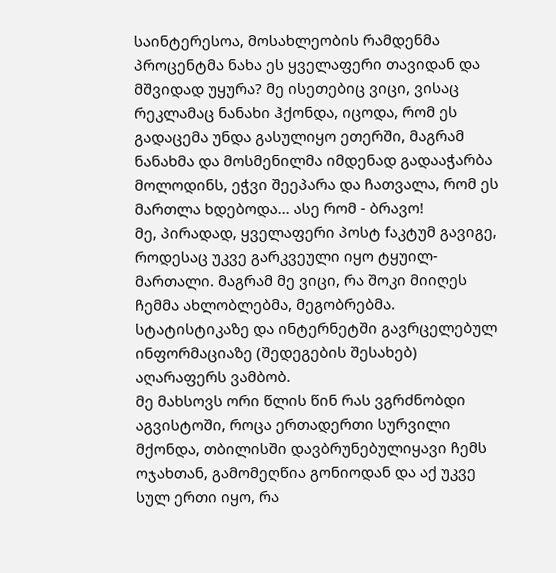საინტერესოა, მოსახლეობის რამდენმა პროცენტმა ნახა ეს ყველაფერი თავიდან და მშვიდად უყურა? მე ისეთებიც ვიცი, ვისაც რეკლამაც ნანახი ჰქონდა, იცოდა, რომ ეს გადაცემა უნდა გასულიყო ეთერში, მაგრამ ნანახმა და მოსმენილმა იმდენად გადააჭარბა მოლოდინს, ეჭვი შეეპარა და ჩათვალა, რომ ეს მართლა ხდებოდა... ასე რომ - ბრავო!
მე, პირადად, ყველაფერი პოსტ fაკტუმ გავიგე, როდესაც უკვე გარკვეული იყო ტყუილ-მართალი. მაგრამ მე ვიცი, რა შოკი მიიღეს ჩემმა ახლობლებმა, მეგობრებმა. სტატისტიკაზე და ინტერნეტში გავრცელებულ ინფორმაციაზე (შედეგების შესახებ) აღარაფერს ვამბობ.
მე მახსოვს ორი წლის წინ რას ვგრძნობდი აგვისტოში, როცა ერთადერთი სურვილი მქონდა, თბილისში დავბრუნებულიყავი ჩემს ოჯახთან, გამომეღწია გონიოდან და აქ უკვე სულ ერთი იყო, რა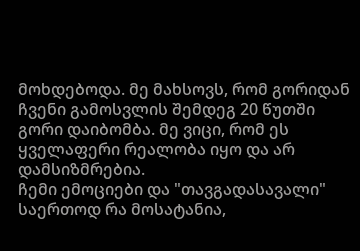მოხდებოდა. მე მახსოვს, რომ გორიდან ჩვენი გამოსვლის შემდეგ 20 წუთში გორი დაიბომბა. მე ვიცი, რომ ეს ყველაფერი რეალობა იყო და არ დამსიზმრებია.
ჩემი ემოციები და "თავგადასავალი" საერთოდ რა მოსატანია,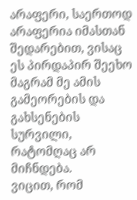არაფერი, საერთოდ არაფერია იმასთან შედარებით, ვისაც ეს პირდაპირ შეეხო მაგრამ მე ამის გამეორების და გახსენების სურვილი, რატომღაც არ მიჩნდება.
ვიცით, რომ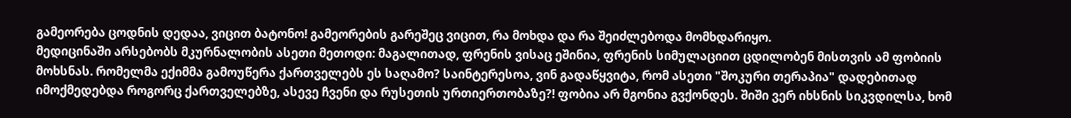გამეორება ცოდნის დედაა, ვიცით ბატონო! გამეორების გარეშეც ვიცით, რა მოხდა და რა შეიძლებოდა მომხდარიყო.
მედიცინაში არსებობს მკურნალობის ასეთი მეთოდი: მაგალითად, ფრენის ვისაც ეშინია, ფრენის სიმულაციით ცდილობენ მისთვის ამ ფობიის მოხსნას. რომელმა ექიმმა გამოუწერა ქართველებს ეს საღამო? საინტერესოა, ვინ გადაწყვიტა, რომ ასეთი "შოკური თერაპია" დადებითად იმოქმედებდა როგორც ქართველებზე, ასევე ჩვენი და რუსეთის ურთიერთობაზე?! ფობია არ მგონია გვქონდეს. შიში ვერ იხსნის სიკვდილსა, ხომ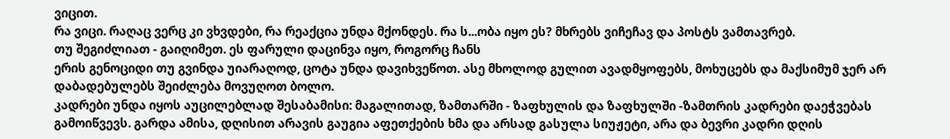ვიცით.
რა ვიცი. რაღაც ვერც კი ვხვდები, რა რეაქცია უნდა მქონდეს. რა ს...ობა იყო ეს? მხრებს ვიჩეჩავ და პოსტს ვამთავრებ.
თუ შეგიძლიათ - გაიღიმეთ. ეს ფარული დაცინვა იყო, როგორც ჩანს
ერის გენოციდი თუ გვინდა უიარაღოდ, ცოტა უნდა დავიხვეწოთ. ასე მხოლოდ გულით ავადმყოფებს, მოხუცებს და მაქსიმუმ ჯერ არ დაბადებულებს შეიძლება მოვუღოთ ბოლო.
კადრები უნდა იყოს აუცილებლად შესაბამისი: მაგალითად, ზამთარში - ზაფხულის და ზაფხულში -ზამთრის კადრები დაეჭვებას გამოიწვევს. გარდა ამისა, დღისით არავის გაუგია აფეთქების ხმა და არსად გასულა სიუჟეტი, არა და ბევრი კადრი დღის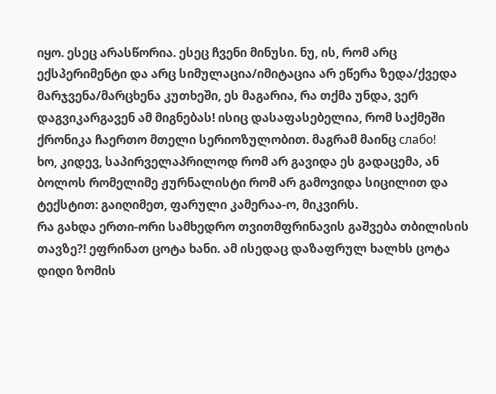იყო. ესეც არასწორია. ესეც ჩვენი მინუსი. ნუ, ის, რომ არც ექსპერიმენტი და არც სიმულაცია/იმიტაცია არ ეწერა ზედა/ქვედა მარჯვენა/მარცხენა კუთხეში, ეს მაგარია, რა თქმა უნდა, ვერ დაგვიკარგავენ ამ მიგნებას! ისიც დასაფასებელია, რომ საქმეში ქრონიკა ჩაერთო მთელი სერიოზულობით. მაგრამ მაინც слабо!
ხო, კიდევ, საპირველაპრილოდ რომ არ გავიდა ეს გადაცემა, ან ბოლოს რომელიმე ჟურნალისტი რომ არ გამოვიდა სიცილით და ტექსტით: გაიღიმეთ, ფარული კამერაა-ო, მიკვირს.
რა გახდა ერთი-ორი სამხედრო თვითმფრინავის გაშვება თბილისის თავზე?! ეფრინათ ცოტა ხანი. ამ ისედაც დაზაფრულ ხალხს ცოტა დიდი ზომის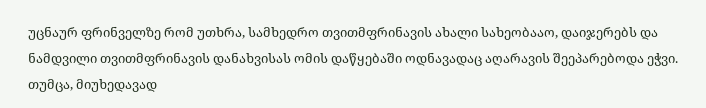უცნაურ ფრინველზე რომ უთხრა, სამხედრო თვითმფრინავის ახალი სახეობააო, დაიჯერებს და ნამდვილი თვითმფრინავის დანახვისას ომის დაწყებაში ოდნავადაც აღარავის შეეპარებოდა ეჭვი.
თუმცა, მიუხედავად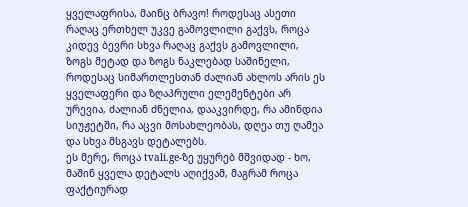ყველაფრისა, მაინც ბრავო! როდესაც ასეთი რაღაც ერთხელ უკვე გამოვლილი გაქვს, როცა კიდევ ბევრი სხვა რაღაც გაქვს გამოვლილი, ზოგს მეტად და ზოგს ნაკლებად საშინელი, როდესაც სიმართლესთან ძალიან ახლოს არის ეს ყველაფერი და ზღაპრული ელემენტები არ ურევია, ძალიან ძნელია, დააკვირდე, რა ამინდია სიუჟეტში, რა აცვი მოსახლეობას, დღეა თუ ღამეა და სხვა მსგავს დეტალებს.
ეს მერე, როცა tvali.ge-ზე უყურებ მშვიდად - ხო, მაშინ ყველა დეტალს აღიქვამ, მაგრამ როცა ფაქტიურად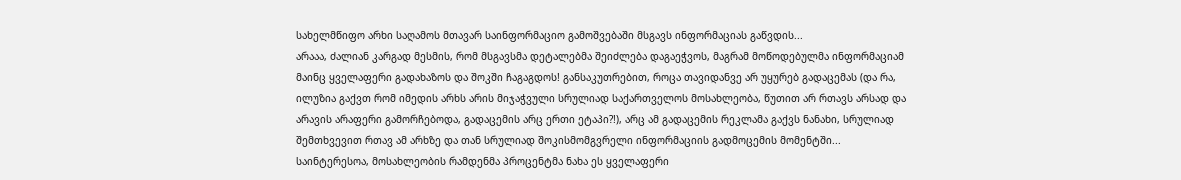სახელმწიფო არხი საღამოს მთავარ საინფორმაციო გამოშვებაში მსგავს ინფორმაციას გაწვდის...
არააა, ძალიან კარგად მესმის, რომ მსგავსმა დეტალებმა შეიძლება დაგაეჭვოს, მაგრამ მოწოდებულმა ინფორმაციამ მაინც ყველაფერი გადახაზოს და შოკში ჩაგაგდოს! განსაკუთრებით, როცა თავიდანვე არ უყურებ გადაცემას (და რა, ილუზია გაქვთ რომ იმედის არხს არის მიჯაჭვული სრულიად საქართველოს მოსახლეობა, წუთით არ რთავს არსად და არავის არაფერი გამორჩებოდა, გადაცემის არც ერთი ეტაპი?!), არც ამ გადაცემის რეკლამა გაქვს ნანახი, სრულიად შემთხვევით რთავ ამ არხზე და თან სრულიად შოკისმომგვრელი ინფორმაციის გადმოცემის მომენტში...
საინტერესოა, მოსახლეობის რამდენმა პროცენტმა ნახა ეს ყველაფერი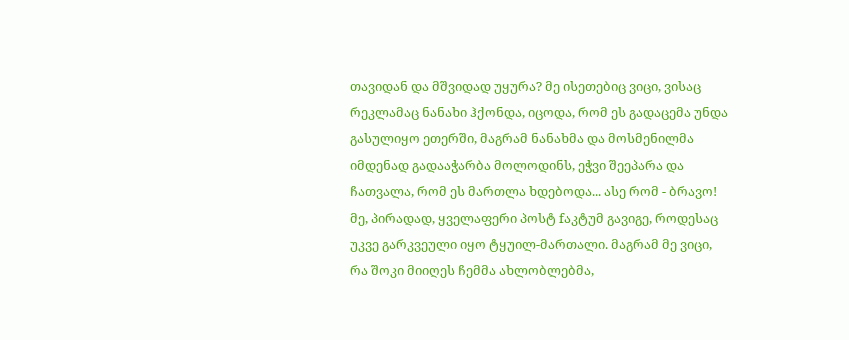თავიდან და მშვიდად უყურა? მე ისეთებიც ვიცი, ვისაც რეკლამაც ნანახი ჰქონდა, იცოდა, რომ ეს გადაცემა უნდა გასულიყო ეთერში, მაგრამ ნანახმა და მოსმენილმა იმდენად გადააჭარბა მოლოდინს, ეჭვი შეეპარა და ჩათვალა, რომ ეს მართლა ხდებოდა... ასე რომ - ბრავო!
მე, პირადად, ყველაფერი პოსტ fაკტუმ გავიგე, როდესაც უკვე გარკვეული იყო ტყუილ-მართალი. მაგრამ მე ვიცი, რა შოკი მიიღეს ჩემმა ახლობლებმა,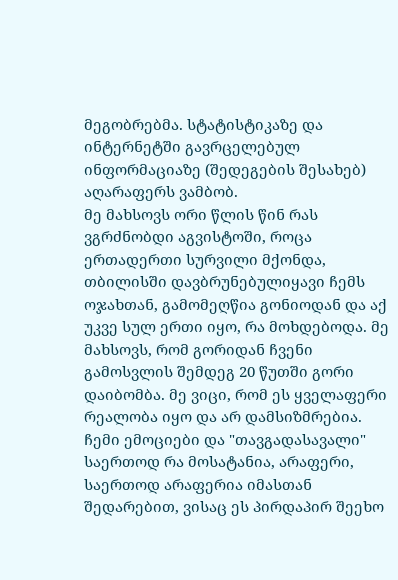მეგობრებმა. სტატისტიკაზე და ინტერნეტში გავრცელებულ ინფორმაციაზე (შედეგების შესახებ) აღარაფერს ვამბობ.
მე მახსოვს ორი წლის წინ რას ვგრძნობდი აგვისტოში, როცა ერთადერთი სურვილი მქონდა, თბილისში დავბრუნებულიყავი ჩემს ოჯახთან, გამომეღწია გონიოდან და აქ უკვე სულ ერთი იყო, რა მოხდებოდა. მე მახსოვს, რომ გორიდან ჩვენი გამოსვლის შემდეგ 20 წუთში გორი დაიბომბა. მე ვიცი, რომ ეს ყველაფერი რეალობა იყო და არ დამსიზმრებია.
ჩემი ემოციები და "თავგადასავალი" საერთოდ რა მოსატანია, არაფერი, საერთოდ არაფერია იმასთან შედარებით, ვისაც ეს პირდაპირ შეეხო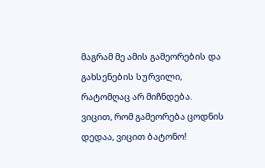მაგრამ მე ამის გამეორების და გახსენების სურვილი, რატომღაც არ მიჩნდება.
ვიცით, რომ გამეორება ცოდნის დედაა, ვიცით ბატონო!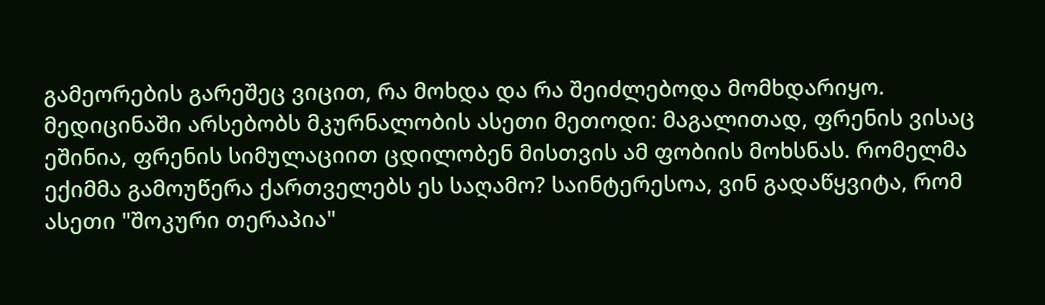გამეორების გარეშეც ვიცით, რა მოხდა და რა შეიძლებოდა მომხდარიყო.
მედიცინაში არსებობს მკურნალობის ასეთი მეთოდი: მაგალითად, ფრენის ვისაც ეშინია, ფრენის სიმულაციით ცდილობენ მისთვის ამ ფობიის მოხსნას. რომელმა ექიმმა გამოუწერა ქართველებს ეს საღამო? საინტერესოა, ვინ გადაწყვიტა, რომ ასეთი "შოკური თერაპია"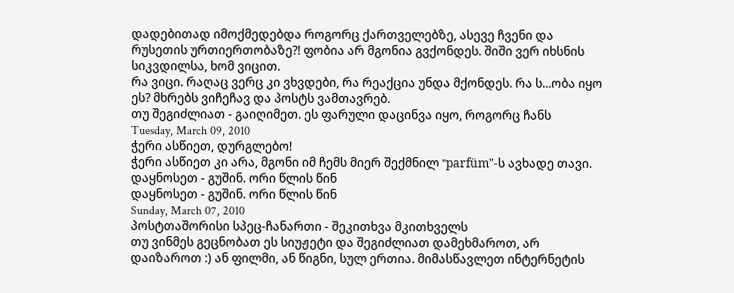დადებითად იმოქმედებდა როგორც ქართველებზე, ასევე ჩვენი და რუსეთის ურთიერთობაზე?! ფობია არ მგონია გვქონდეს. შიში ვერ იხსნის სიკვდილსა, ხომ ვიცით.
რა ვიცი. რაღაც ვერც კი ვხვდები, რა რეაქცია უნდა მქონდეს. რა ს...ობა იყო ეს? მხრებს ვიჩეჩავ და პოსტს ვამთავრებ.
თუ შეგიძლიათ - გაიღიმეთ. ეს ფარული დაცინვა იყო, როგორც ჩანს
Tuesday, March 09, 2010
ჭერი ასწიეთ, დურგლებო!
ჭერი ასწიეთ კი არა, მგონი იმ ჩემს მიერ შექმნილ "parfüm"-ს ავხადე თავი.
დაყნოსეთ - გუშინ. ორი წლის წინ
დაყნოსეთ - გუშინ. ორი წლის წინ
Sunday, March 07, 2010
პოსტთაშორისი სპეც-ჩანართი - შეკითხვა მკითხველს
თუ ვინმეს გეცნობათ ეს სიუჟეტი და შეგიძლიათ დამეხმაროთ, არ დაიზაროთ :) ან ფილმი, ან წიგნი, სულ ერთია. მიმასწავლეთ ინტერნეტის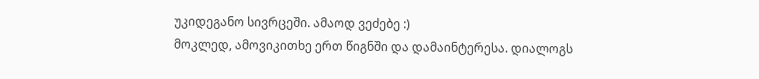უკიდეგანო სივრცეში. ამაოდ ვეძებე :)
მოკლედ, ამოვიკითხე ერთ წიგნში და დამაინტერესა. დიალოგს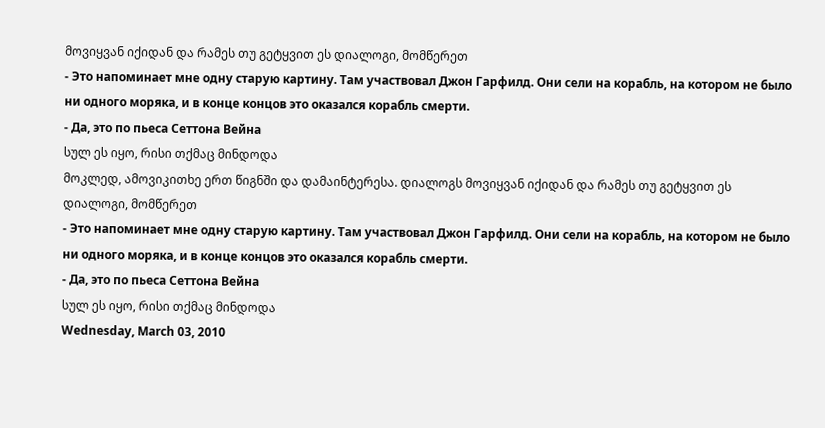მოვიყვან იქიდან და რამეს თუ გეტყვით ეს დიალოგი, მომწერეთ
- Это напоминает мне одну старую картину. Там участвовал Джон Гарфилд. Они сели на корабль, на котором не было ни одного моряка, и в конце концов это оказался корабль смерти.
- Да, это по пьеса Сеттона Вейна
სულ ეს იყო, რისი თქმაც მინდოდა
მოკლედ, ამოვიკითხე ერთ წიგნში და დამაინტერესა. დიალოგს მოვიყვან იქიდან და რამეს თუ გეტყვით ეს დიალოგი, მომწერეთ
- Это напоминает мне одну старую картину. Там участвовал Джон Гарфилд. Они сели на корабль, на котором не было ни одного моряка, и в конце концов это оказался корабль смерти.
- Да, это по пьеса Сеттона Вейна
სულ ეს იყო, რისი თქმაც მინდოდა
Wednesday, March 03, 2010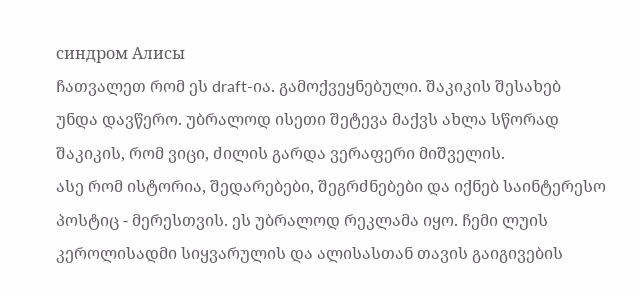синдром Алисы
ჩათვალეთ რომ ეს draft-ია. გამოქვეყნებული. შაკიკის შესახებ უნდა დავწერო. უბრალოდ ისეთი შეტევა მაქვს ახლა სწორად შაკიკის, რომ ვიცი, ძილის გარდა ვერაფერი მიშველის.
ასე რომ ისტორია, შედარებები, შეგრძნებები და იქნებ საინტერესო პოსტიც - მერესთვის. ეს უბრალოდ რეკლამა იყო. ჩემი ლუის კეროლისადმი სიყვარულის და ალისასთან თავის გაიგივების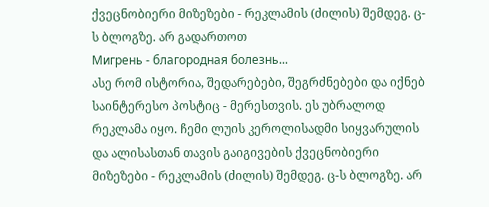ქვეცნობიერი მიზეზები - რეკლამის (ძილის) შემდეგ. ც-ს ბლოგზე. არ გადართოთ
Мигрень - благородная болезнь...
ასე რომ ისტორია, შედარებები, შეგრძნებები და იქნებ საინტერესო პოსტიც - მერესთვის. ეს უბრალოდ რეკლამა იყო. ჩემი ლუის კეროლისადმი სიყვარულის და ალისასთან თავის გაიგივების ქვეცნობიერი მიზეზები - რეკლამის (ძილის) შემდეგ. ც-ს ბლოგზე. არ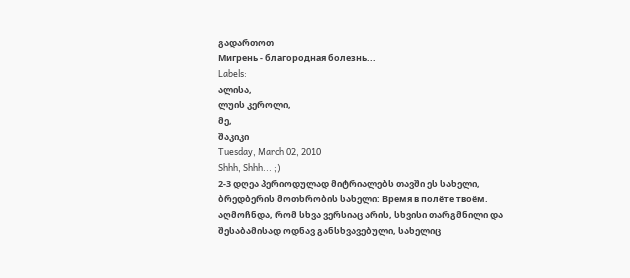გადართოთ
Мигрень - благородная болезнь...
Labels:
ალისა,
ლუის კეროლი,
მე,
შაკიკი
Tuesday, March 02, 2010
Shhh, Shhh... ;)
2-3 დღეა პერიოდულად მიტრიალებს თავში ეს სახელი, ბრედბერის მოთხრობის სახელი: Время в полёте твоём. აღმოჩნდა, რომ სხვა ვერსიაც არის, სხვისი თარგმნილი და შესაბამისად ოდნავ განსხვავებული, სახელიც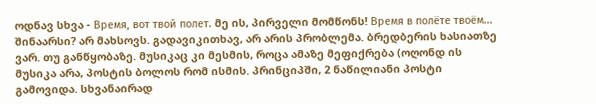ოდნავ სხვა - Время, вот твой полет. მე ის, პირველი მომწონს! Время в полёте твоём...
შინაარსი? არ მახსოვს. გადავიკითხავ, არ არის პრობლემა. ბრედბერის ხასიათზე ვარ. თუ განწყობაზე. მუსიკაც კი მესმის, როცა ამაზე მეფიქრება (ოღონდ ის მუსიკა არა, პოსტის ბოლოს რომ ისმის. პრინციპში, 2 ნაწილიანი პოსტი გამოვიდა. სხვანაირად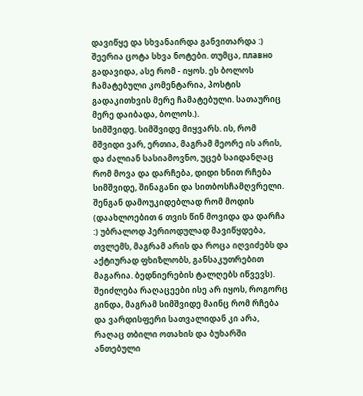დავიწყე და სხვანაირდა განვითარდა :) შეერია ცოტა სხვა ნოტები. თუმცა, плавно გადავიდა, ასე რომ - იყოს. ეს ბოლოს ჩამატებული კომენტარია, პოსტის გადაკითხვის მერე ჩამატებული. სათაურიც მერე დაიბადა, ბოლოს.).
სიმშვიდე. სიმშვიდე მიყვარს. ის, რომ მშვიდი ვარ, ერთია, მაგრამ მეორე ის არის, და ძალიან სასიამოვნო, უცებ საიდანღაც რომ მოვა და დარჩება, დიდი ხნით რჩება სიმშვიდე, შინაგანი და სითბოსჩამღვრელი. შენგან დამოუკიდებლად რომ მოდის (დაახლოებით 6 თვის წინ მოვიდა და დარჩა :) უბრალოდ პერიოდულად მავიწყდება, თვლემს, მაგრამ არის და როცა იღვიძებს და აქტიურად ფხიზლობს, განსაკუთრებით მაგარია. ბედნიერების ტალღებს იწვევს). შეიძლება რაღაცეები ისე არ იყოს, როგორც გინდა, მაგრამ სიმშვიდე მაინც რომ რჩება და ვარდისფერი სათვალიდან კი არა, რაღაც თბილი ოთახის და ბუხარში ანთებული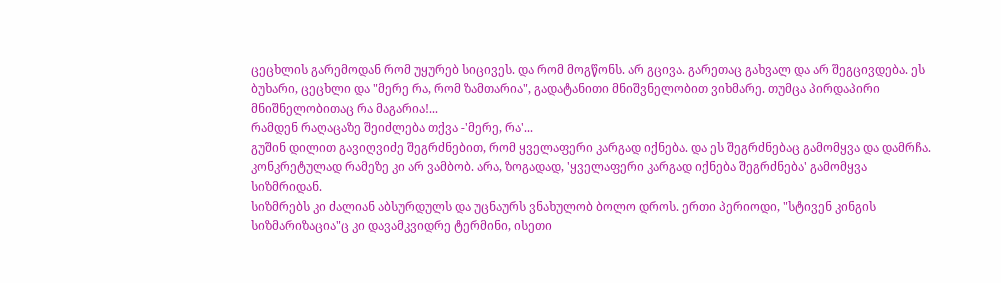ცეცხლის გარემოდან რომ უყურებ სიცივეს. და რომ მოგწონს. არ გცივა. გარეთაც გახვალ და არ შეგცივდება. ეს ბუხარი, ცეცხლი და "მერე რა, რომ ზამთარია", გადატანითი მნიშვნელობით ვიხმარე. თუმცა პირდაპირი მნიშნელობითაც რა მაგარია!...
რამდენ რაღაცაზე შეიძლება თქვა -'მერე, რა'...
გუშინ დილით გავიღვიძე შეგრძნებით, რომ ყველაფერი კარგად იქნება. და ეს შეგრძნებაც გამომყვა და დამრჩა. კონკრეტულად რამეზე კი არ ვამბობ. არა, ზოგადად, 'ყველაფერი კარგად იქნება შეგრძნება' გამომყვა სიზმრიდან.
სიზმრებს კი ძალიან აბსურდულს და უცნაურს ვნახულობ ბოლო დროს. ერთი პერიოდი, "სტივენ კინგის სიზმარიზაცია"ც კი დავამკვიდრე ტერმინი, ისეთი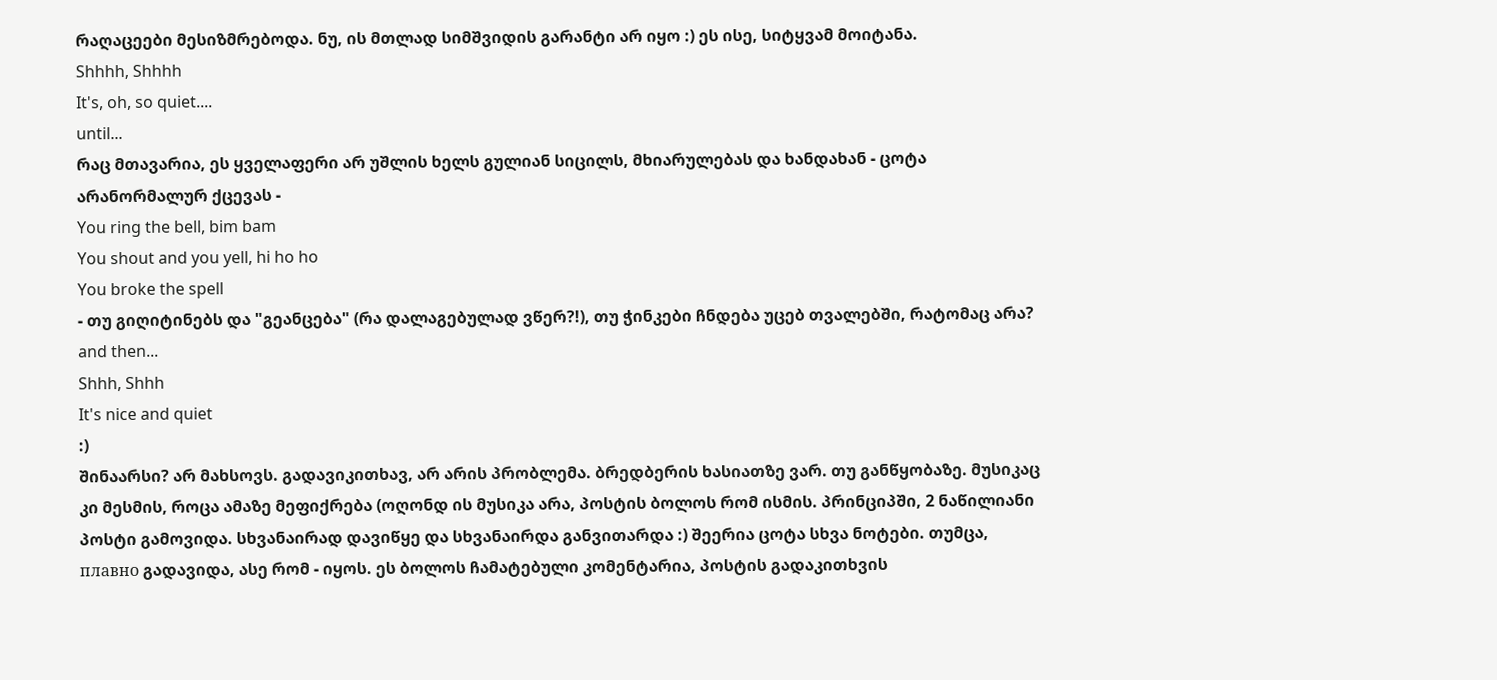რაღაცეები მესიზმრებოდა. ნუ, ის მთლად სიმშვიდის გარანტი არ იყო :) ეს ისე, სიტყვამ მოიტანა.
Shhhh, Shhhh
It's, oh, so quiet....
until...
რაც მთავარია, ეს ყველაფერი არ უშლის ხელს გულიან სიცილს, მხიარულებას და ხანდახან - ცოტა არანორმალურ ქცევას -
You ring the bell, bim bam
You shout and you yell, hi ho ho
You broke the spell
- თუ გიღიტინებს და "გეანცება" (რა დალაგებულად ვწერ?!), თუ ჭინკები ჩნდება უცებ თვალებში, რატომაც არა?
and then...
Shhh, Shhh
It's nice and quiet
:)
შინაარსი? არ მახსოვს. გადავიკითხავ, არ არის პრობლემა. ბრედბერის ხასიათზე ვარ. თუ განწყობაზე. მუსიკაც კი მესმის, როცა ამაზე მეფიქრება (ოღონდ ის მუსიკა არა, პოსტის ბოლოს რომ ისმის. პრინციპში, 2 ნაწილიანი პოსტი გამოვიდა. სხვანაირად დავიწყე და სხვანაირდა განვითარდა :) შეერია ცოტა სხვა ნოტები. თუმცა, плавно გადავიდა, ასე რომ - იყოს. ეს ბოლოს ჩამატებული კომენტარია, პოსტის გადაკითხვის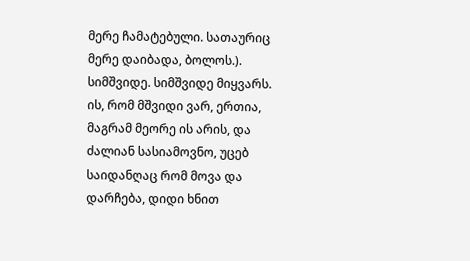მერე ჩამატებული. სათაურიც მერე დაიბადა, ბოლოს.).
სიმშვიდე. სიმშვიდე მიყვარს. ის, რომ მშვიდი ვარ, ერთია, მაგრამ მეორე ის არის, და ძალიან სასიამოვნო, უცებ საიდანღაც რომ მოვა და დარჩება, დიდი ხნით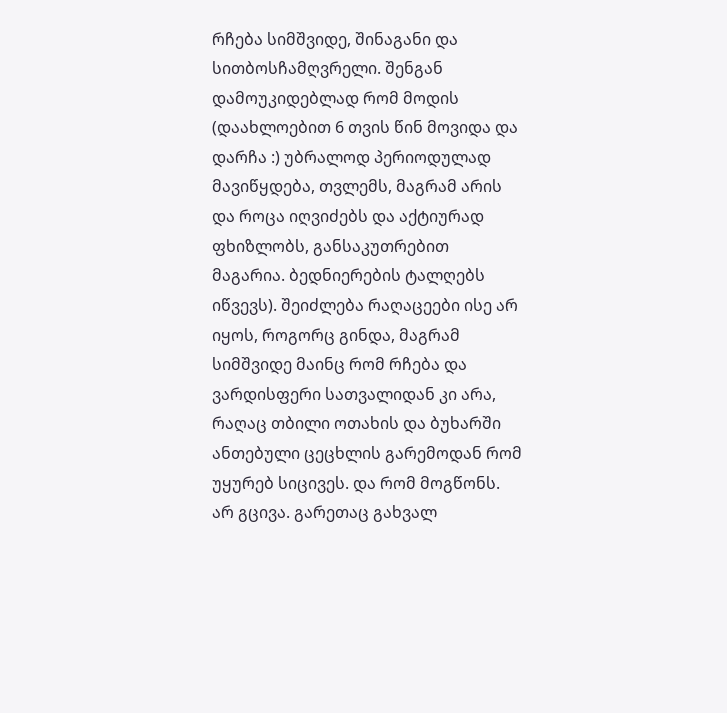რჩება სიმშვიდე, შინაგანი და სითბოსჩამღვრელი. შენგან დამოუკიდებლად რომ მოდის (დაახლოებით 6 თვის წინ მოვიდა და დარჩა :) უბრალოდ პერიოდულად მავიწყდება, თვლემს, მაგრამ არის და როცა იღვიძებს და აქტიურად ფხიზლობს, განსაკუთრებით მაგარია. ბედნიერების ტალღებს იწვევს). შეიძლება რაღაცეები ისე არ იყოს, როგორც გინდა, მაგრამ სიმშვიდე მაინც რომ რჩება და ვარდისფერი სათვალიდან კი არა, რაღაც თბილი ოთახის და ბუხარში ანთებული ცეცხლის გარემოდან რომ უყურებ სიცივეს. და რომ მოგწონს. არ გცივა. გარეთაც გახვალ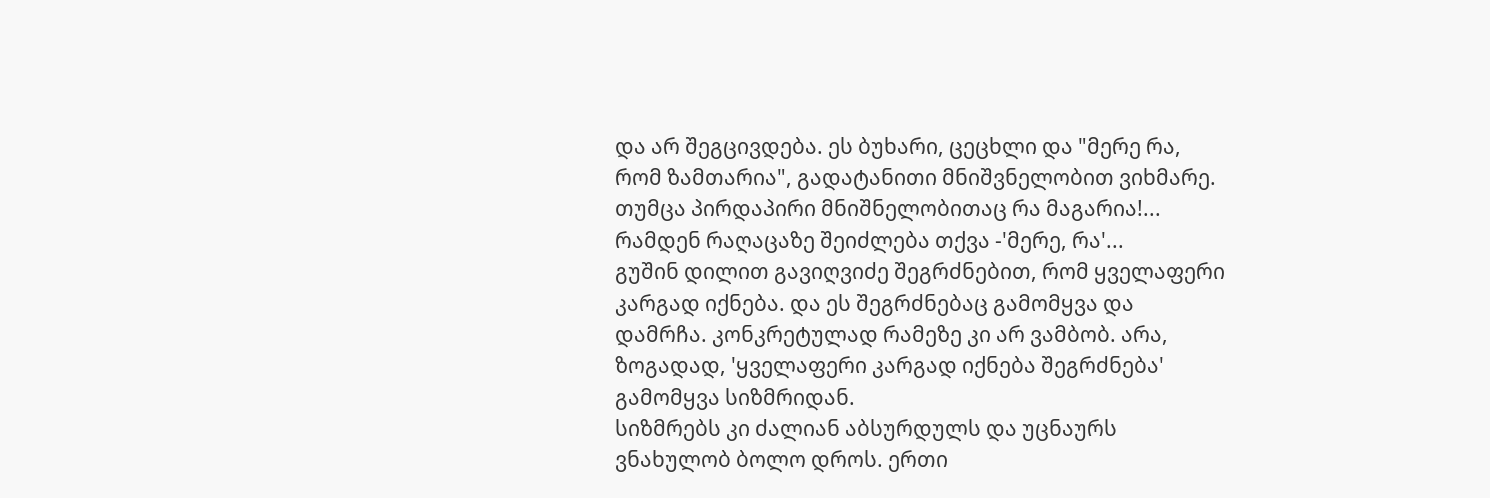და არ შეგცივდება. ეს ბუხარი, ცეცხლი და "მერე რა, რომ ზამთარია", გადატანითი მნიშვნელობით ვიხმარე. თუმცა პირდაპირი მნიშნელობითაც რა მაგარია!...
რამდენ რაღაცაზე შეიძლება თქვა -'მერე, რა'...
გუშინ დილით გავიღვიძე შეგრძნებით, რომ ყველაფერი კარგად იქნება. და ეს შეგრძნებაც გამომყვა და დამრჩა. კონკრეტულად რამეზე კი არ ვამბობ. არა, ზოგადად, 'ყველაფერი კარგად იქნება შეგრძნება' გამომყვა სიზმრიდან.
სიზმრებს კი ძალიან აბსურდულს და უცნაურს ვნახულობ ბოლო დროს. ერთი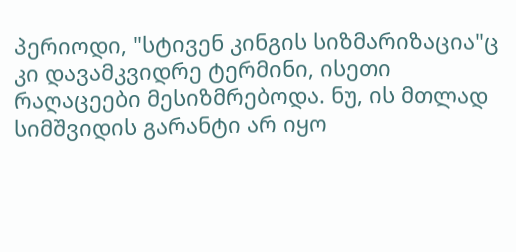პერიოდი, "სტივენ კინგის სიზმარიზაცია"ც კი დავამკვიდრე ტერმინი, ისეთი რაღაცეები მესიზმრებოდა. ნუ, ის მთლად სიმშვიდის გარანტი არ იყო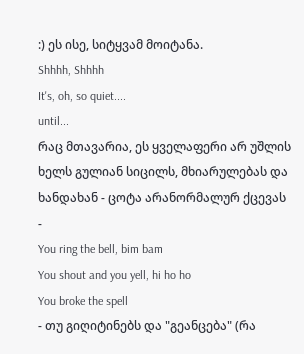:) ეს ისე, სიტყვამ მოიტანა.
Shhhh, Shhhh
It's, oh, so quiet....
until...
რაც მთავარია, ეს ყველაფერი არ უშლის ხელს გულიან სიცილს, მხიარულებას და ხანდახან - ცოტა არანორმალურ ქცევას -
You ring the bell, bim bam
You shout and you yell, hi ho ho
You broke the spell
- თუ გიღიტინებს და "გეანცება" (რა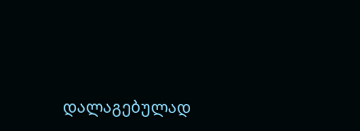დალაგებულად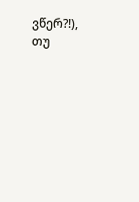ვწერ?!), თუ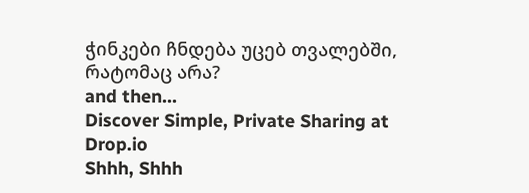ჭინკები ჩნდება უცებ თვალებში, რატომაც არა?
and then...
Discover Simple, Private Sharing at Drop.io
Shhh, Shhh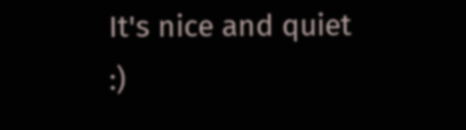It's nice and quiet
:)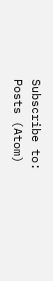Subscribe to:
Posts (Atom)